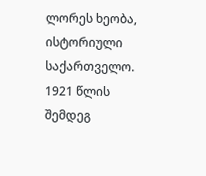ლორეს ხეობა, ისტორიული საქართველო. 1921 წლის შემდეგ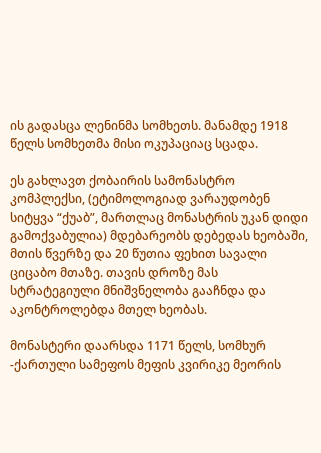ის გადასცა ლენინმა სომხეთს. მანამდე 1918 წელს სომხეთმა მისი ოკუპაციაც სცადა.

ეს გახლავთ ქობაირის სამონასტრო კომპლექსი, (ეტიმოლოგიად ვარაუდობენ სიტყვა “ქუაბ”, მართლაც მონასტრის უკან დიდი გამოქვაბულია) მდებარეობს დებედას ხეობაში, მთის წვერზე და 20 წუთია ფეხით სავალი ციცაბო მთაზე. თავის დროზე მას სტრატეგიული მნიშვნელობა გააჩნდა და აკონტროლებდა მთელ ხეობას.

მონასტერი დაარსდა 1171 წელს, სომხურ -ქართული სამეფოს მეფის კვირიკე მეორის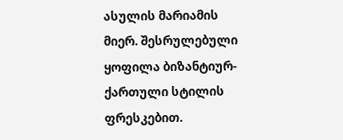ასულის მარიამის მიერ. შესრულებული ყოფილა ბიზანტიურ-ქართული სტილის ფრესკებით.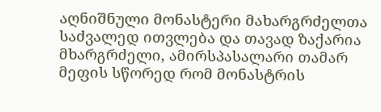აღნიშნული მონასტერი მახარგრძელთა საძვალედ ითვლება და თავად ზაქარია მხარგრძელი, ამირსპასალარი თამარ მეფის სწორედ რომ მონასტრის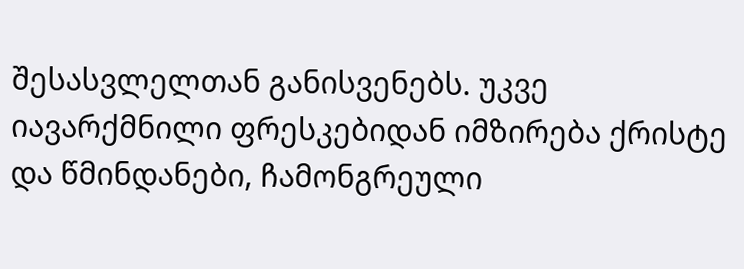შესასვლელთან განისვენებს. უკვე იავარქმნილი ფრესკებიდან იმზირება ქრისტე და წმინდანები, ჩამონგრეული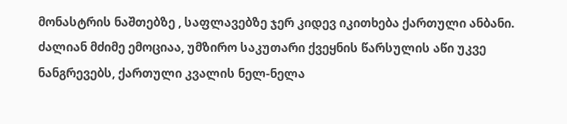მონასტრის ნაშთებზე , საფლავებზე ჯერ კიდევ იკითხება ქართული ანბანი.
ძალიან მძიმე ემოციაა, უმზირო საკუთარი ქვეყნის წარსულის აწი უკვე ნანგრევებს, ქართული კვალის ნელ-ნელა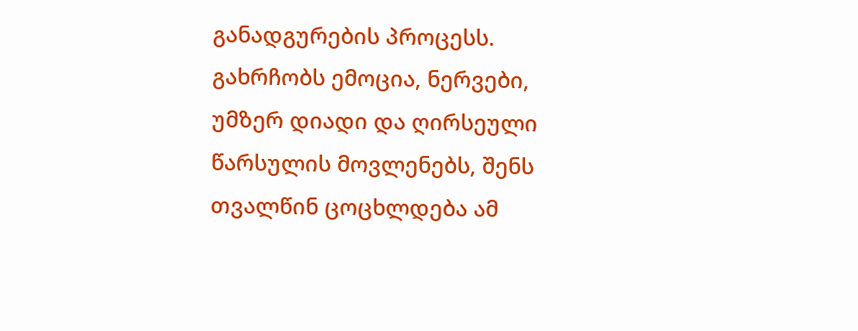განადგურების პროცესს. გახრჩობს ემოცია, ნერვები, უმზერ დიადი და ღირსეული წარსულის მოვლენებს, შენს თვალწინ ცოცხლდება ამ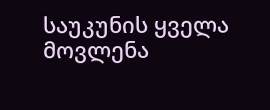საუკუნის ყველა მოვლენა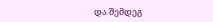და შემდეგ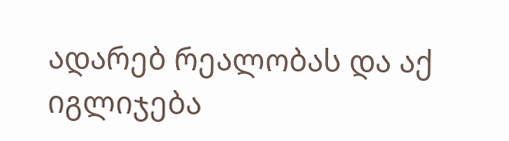ადარებ რეალობას და აქ იგლიჯება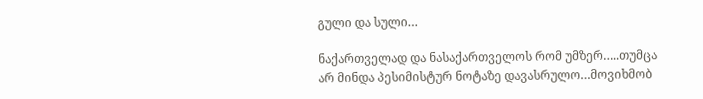გული და სული…

ნაქართველად და ნასაქართველოს რომ უმზერ…..თუმცა არ მინდა პესიმისტურ ნოტაზე დავასრულო…მოვიხმობ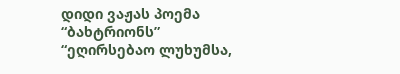დიდი ვაჟას პოემა “ბახტრიონს”
“ეღირსებაო ლუხუმსა,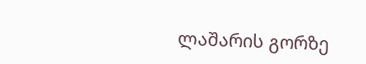ლაშარის გორზე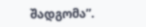შადგომა”.